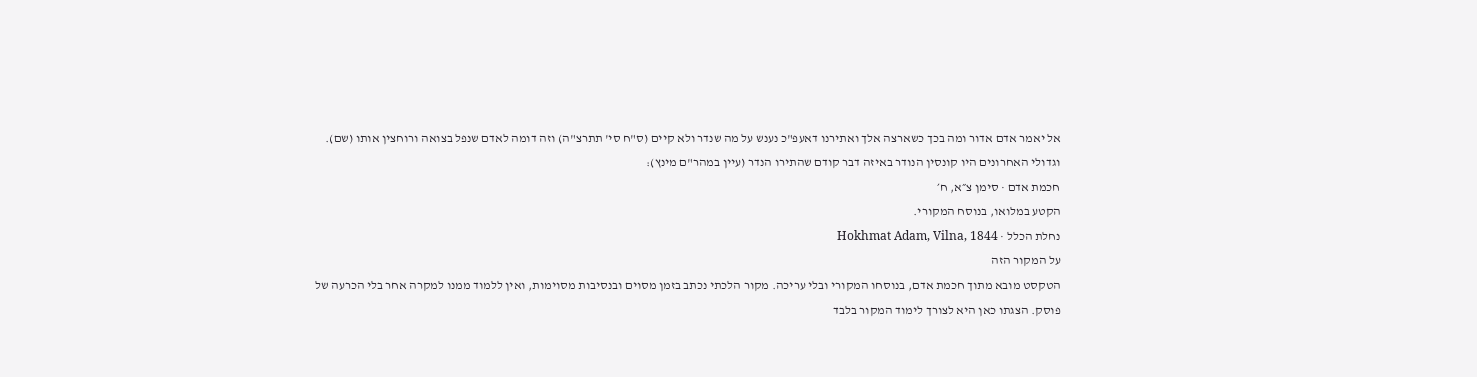אל יאמר אדם אדור ומה בכך כשארצה אלך ואתירנו דאעפ"כ נענש על מה שנדר ולא קיים (ס"ח סי' תתרצ"ה) וזה דומה לאדם שנפל בצואה ורוחצין אותו (שם). וגדולי האחרונים היו קונסין הנודר באיזה דבר קודם שהתירו הנדר (עיין במהר"ם מינץ):
חכמת אדם · סימן צ״א, ח׳
הקטע במלואו, בנוסח המקורי.
נחלת הכלל · Hokhmat Adam, Vilna, 1844
על המקור הזה
הטקסט מובא מתוך חכמת אדם, בנוסחו המקורי ובלי עריכה. מקור הלכתי נכתב בזמן מסוים ובנסיבות מסוימות, ואין ללמוד ממנו למקרה אחר בלי הכרעה של פוסק. הצגתו כאן היא לצורך לימוד המקור בלבד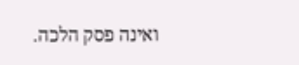ואינה פסק הלכה.